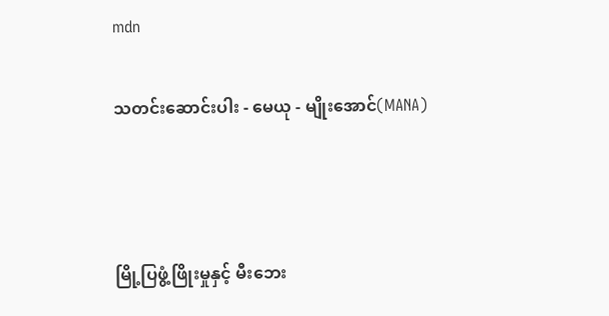mdn

သတင်းဆောင်းပါး - မေယု - မျိုးအောင်(MANA)



မြို့ပြဖွံ့ဖြိုးမှုနှင့် မီးဘေး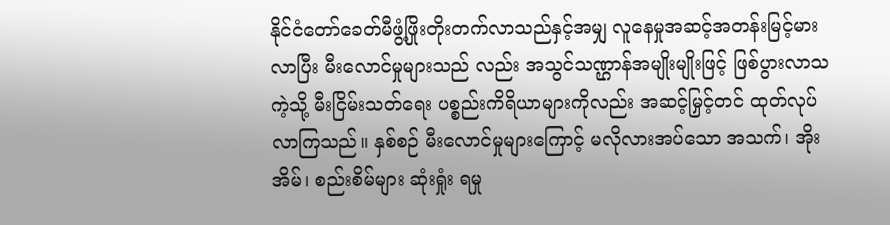နိုင်ငံတော်ခေတ်မီဖွံ့ဖြိုးတိုးတက်လာသည်နှင့်အမျှ လူနေမှုအဆင့်အတန်းမြင့်မားလာပြီး မီးလောင်မှုများသည် လည်း အသွင်သဏ္ဌာန်အမျိုးမျိုးဖြင့် ဖြစ်ပွားလာသကဲ့သို့ မီးငြိမ်းသတ်ရေး ပစ္စည်းကိရိယာများကိုလည်း အဆင့်မြှင့်တင် ထုတ်လုပ်လာကြသည်။ နှစ်စဉ် မီးလောင်မှုများကြောင့် မလိုလားအပ်သော အသက်၊ အိုးအိမ်၊ စည်းစိမ်များ ဆုံးရှုံး ရမှု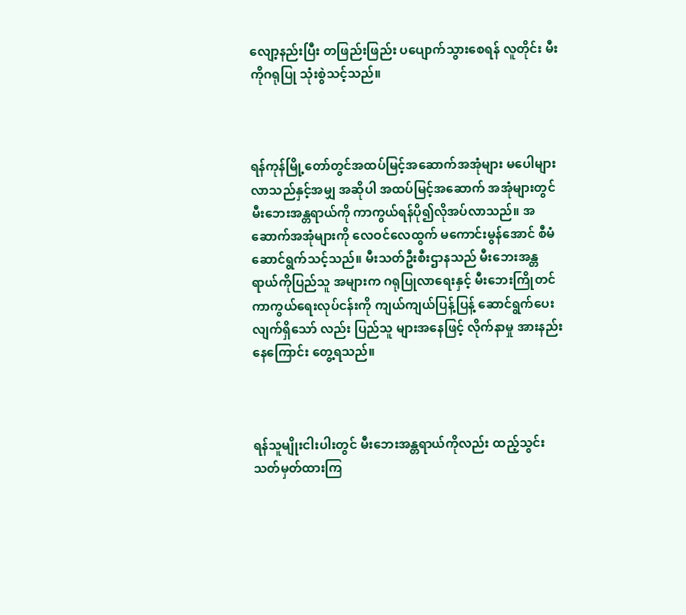လျော့နည်းပြီး တဖြည်းဖြည်း ပပျောက်သွားစေရန် လူတိုင်း မီးကိုဂရုပြု သုံးစွဲသင့်သည်။



ရန်ကုန်မြို့တော်တွင်အထပ်မြင့်အဆောက်အအုံများ မပေါများလာသည်နှင့်အမျှ အဆိုပါ အထပ်မြင့်အဆောက် အအုံများတွင် မီးဘေးအန္တရာယ်ကို ကာကွယ်ရန်ပို၍လိုအပ်လာသည်။ အဆောက်အအုံများကို လေဝင်လေထွက် မကောင်းမွန်အောင် စီမံဆောင်ရွက်သင့်သည်။ မီးသတ်ဦးစီးဌာနသည် မီးဘေးအန္တရာယ်ကိုပြည်သူ အများက ဂရုပြုလာရေးနှင့် မီးဘေးကြိုတင်ကာကွယ်ရေးလုပ်ငန်းကို ကျယ်ကျယ်ပြန့်ပြန့် ဆောင်ရွက်ပေးလျက်ရှိသော် လည်း ပြည်သူ များအနေဖြင့် လိုက်နာမှု အားနည်းနေကြောင်း တွေ့ရသည်။



ရန်သူမျိုးငါးပါးတွင် မီးဘေးအန္တရာယ်ကိုလည်း ထည့်သွင်းသတ်မှတ်ထားကြ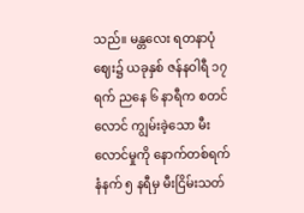သည်။ မန္တလေး ရတနာပုံဈေး၌ ယခုနှစ် ဇန်နဝါရီ ၁၇ ရက် ညနေ ၆ နာရီက စတင်လောင် ကျွမ်းခဲ့သော မီးလောင်မှုကို နောက်တစ်ရက် နံနက် ၅ နရီမှ မီးငြိမ်းသတ်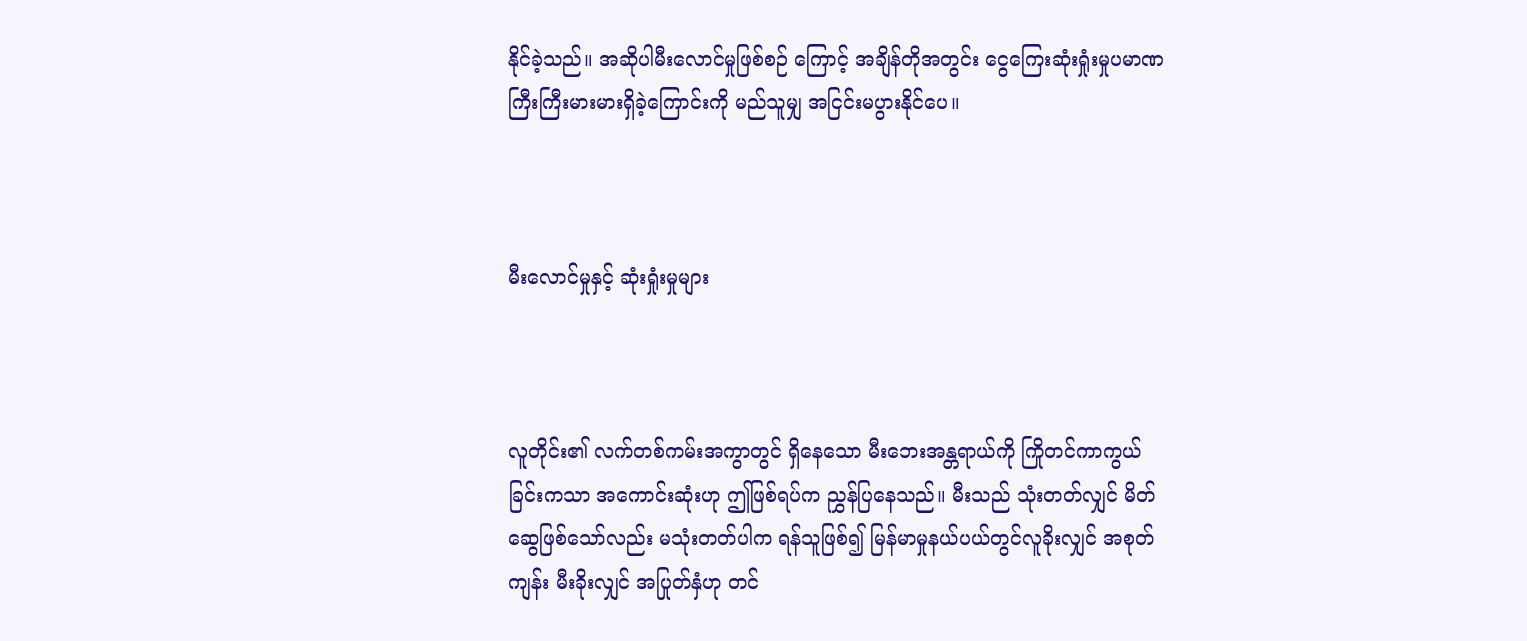နိုင်ခဲ့သည်။ အဆိုပါမီးလောင်မှုဖြစ်စဉ် ကြောင့် အချိန်တိုအတွင်း ငွေကြေးဆုံးရှုံးမှုပမာဏ ကြီးကြီးမားမားရှိခဲ့ကြောင်းကို မည်သူမျှ အငြင်းမပွားနိုင်ပေ။



မီးလောင်မှုနှင့် ဆုံးရှုံးမှုများ



လူတိုင်း၏ လက်တစ်ကမ်းအကွာတွင် ရှိနေသော မီးဘေးအန္တရာယ်ကို ကြိုတင်ကာကွယ်ခြင်းကသာ အကောင်းဆုံးဟု ဤဖြစ်ရပ်က ညွှန်ပြနေသည်။ မီးသည် သုံးတတ်လျှင် မိတ်ဆွေဖြစ်သော်လည်း မသုံးတတ်ပါက ရန်သူဖြစ်၍ မြန်မာမှုနယ်ပယ်တွင်လူခိုးလျှင် အစုတ်ကျန်း မီးခိုးလျှင် အပြုတ်နှံဟု တင်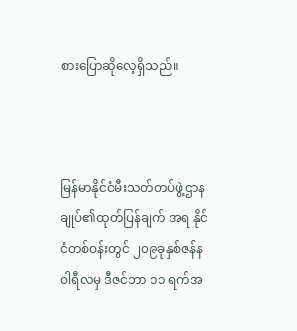စားပြောဆိုလေ့ရှိသည်။



မြန်မာနိုင်ငံမီးသတ်တပ်ဖွဲ့ဌာနချုပ်၏ထုတ်ပြန်ချက် အရ နိုင်ငံတစ်ဝန်းတွင် ၂၀၉ခုနှစ်ဇန်နဝါရီလမှ ဒီဇင်ဘာ ၁၁ ရက်အ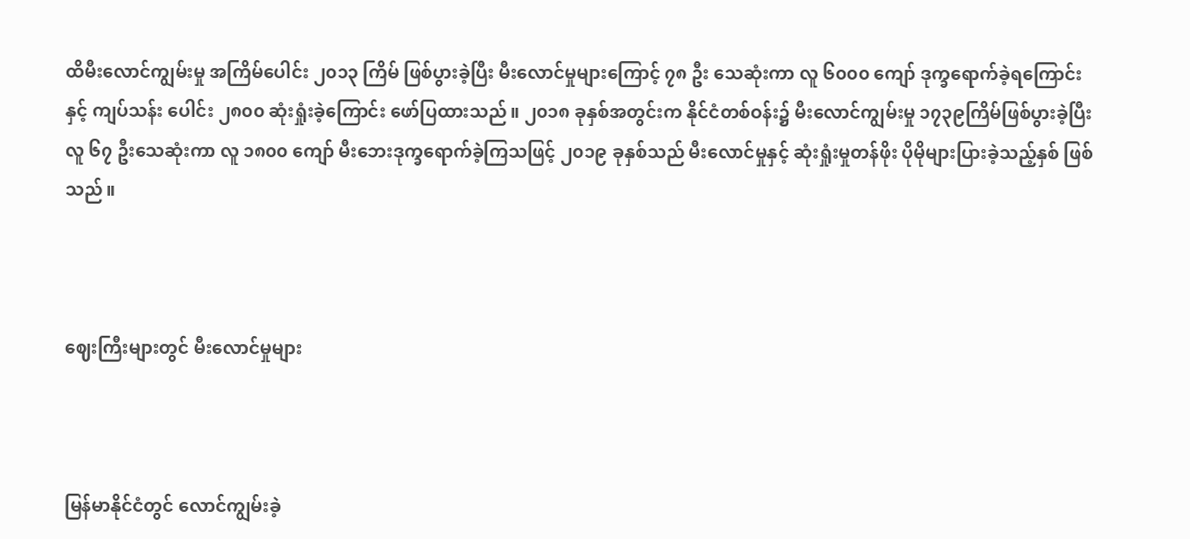ထိမီးလောင်ကျွမ်းမှု အကြိမ်ပေါင်း ၂၀၁၃ ကြိမ် ဖြစ်ပွားခဲ့ပြီး မီးလောင်မှုများကြောင့် ၇၈ ဦး သေဆုံးကာ လူ ၆၀၀၀ ကျော် ဒုက္ခရောက်ခဲ့ရကြောင်းနှင့် ကျပ်သန်း ပေါင်း ၂၈၀၀ ဆုံးရှုံးခဲ့ကြောင်း ဖော်ပြထားသည်။ ၂၀၁၈ ခုနှစ်အတွင်းက နိုင်ငံတစ်ဝန်း၌ မီးလောင်ကျွမ်းမှု ၁၇၃၉ကြိမ်ဖြစ်ပွားခဲ့ပြီး လူ ၆၇ ဦးသေဆုံးကာ လူ ၁၈၀၀ ကျော် မီးဘေးဒုက္ခရောက်ခဲ့ကြသဖြင့် ၂၀၁၉ ခုနှစ်သည် မီးလောင်မှုနှင့် ဆုံးရှုံးမှုတန်ဖိုး ပိုမိုများပြားခဲ့သည့်နှစ် ဖြစ်သည်။



ဈေးကြီးများတွင် မီးလောင်မှုများ



မြန်မာနိုင်ငံတွင် လောင်ကျွမ်းခဲ့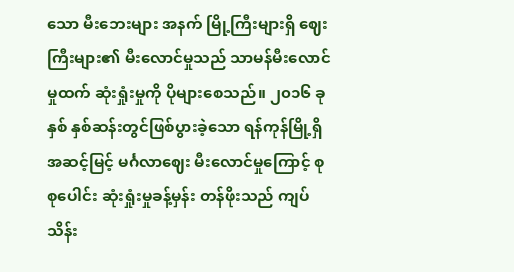သော မီးဘေးများ အနက် မြို့ကြီးများရှိ ဈေးကြီးများ၏ မီးလောင်မှုသည် သာမန်မီးလောင်မှုထက် ဆုံးရှုံးမှုကို ပိုများစေသည်။ ၂၀၁၆ ခုနှစ် နှစ်ဆန်းတွင်ဖြစ်ပွားခဲ့သော ရန်ကုန်မြို့ရှိ အဆင့်မြင့် မင်္ဂလာဈေး မီးလောင်မှုကြောင့် စုစုပေါင်း ဆုံးရှုံးမှုခန့်မှန်း တန်ဖိုးသည် ကျပ်သိန်း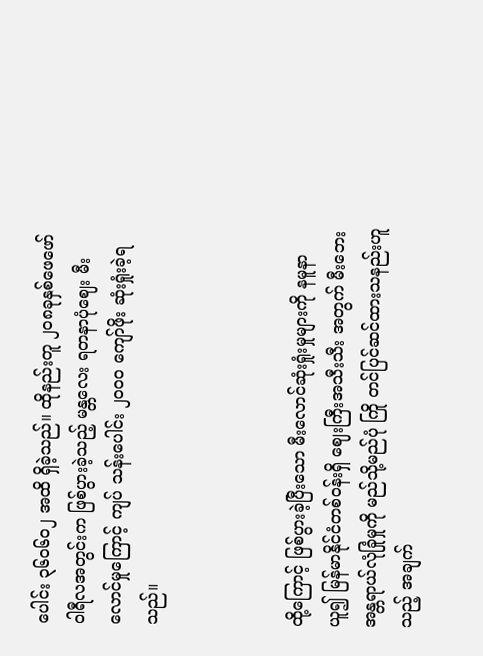ပေါင်း ၃၆၀၆၀၂ အထိ ရှိခဲ့သည်။ ထိုနည်းတူ ၂၀၈ခုနှစ်ဖေဖော်ဝါရီလအတွင်းက ဖြစ်ပွားခဲ့သည့် မန္တလေး ရတနာပုံဈေး မီးလောင်မှုကြောင့် ကျပ် သန်းပေါင်း ၂၀၀၀ ကျော်ဖိုး ဆုံးရှုံးခဲ့ရသည်။



ထို့ကြောင့် ဖြစ်ပွားခဲ့ပြီးသော မီးလောင်ဆုံးရှုံးမှုများကို နမူနာယူ၍ မြန်မာနိုင်ငံတစ်ဝန်းရှိ ဈေးကြီးအသီးသီး အတွက် မီးဘေးအန္တရာယ်လုံခြုံမှုကို မည်သို့မည်ပုံ ကြို တင်ပြင်ဆင်ထားသနည်းဟူသည့် အချက်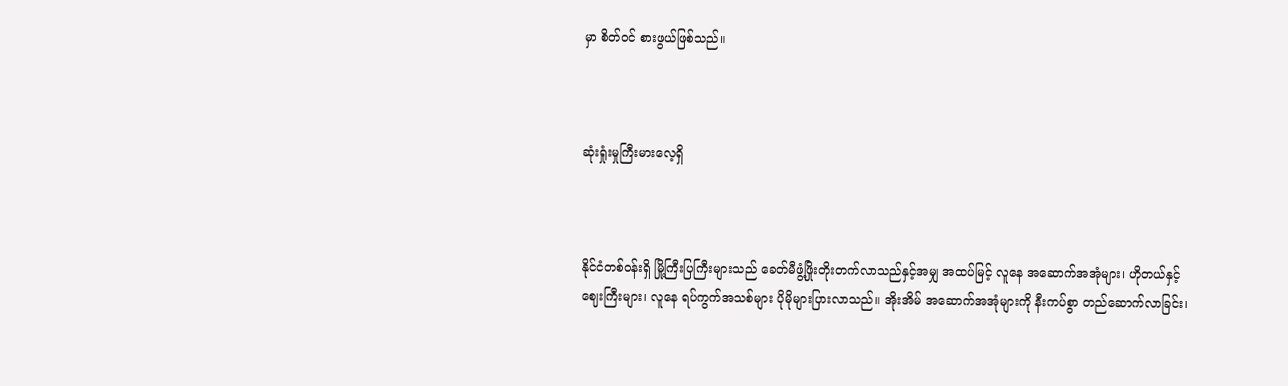မှာ စိတ်ဝင် စားဖွယ်ဖြစ်သည်။



ဆုံးရှုံးမှုကြီးမားလေ့ရှိ



နိုင်ငံတစ်ဝန်းရှိ မြို့ကြီးပြကြီးများသည် ခေတ်မီဖွံ့ဖြိုးတိုးတက်လာသည်နှင့်အမျှ အထပ်မြင့် လူနေ အဆောက်အအုံများ၊ ဟိုတယ်နှင့်ဈေးကြီးများ၊ လူနေ ရပ်ကွက်အသစ်များ ပိုမိုများပြားလာသည်။ အိုးအိမ် အဆောက်အအုံများကို နီးကပ်စွာ တည်ဆောက်လာခြင်း၊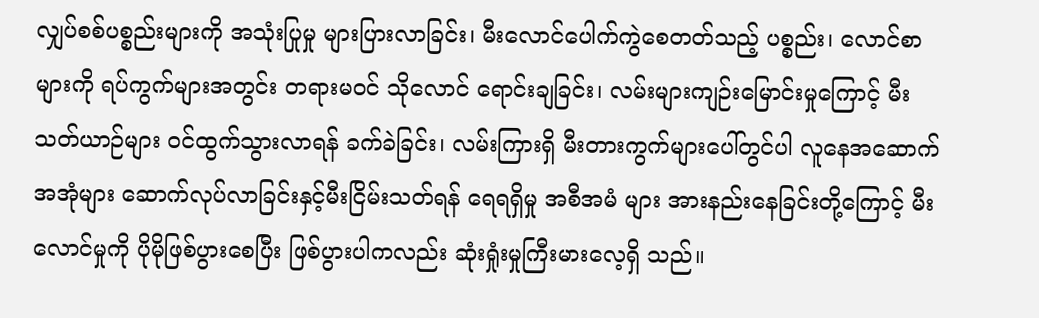လျှပ်စစ်ပစ္စည်းများကို အသုံးပြုမှု များပြားလာခြင်း၊ မီးလောင်ပေါက်ကွဲစေတတ်သည့် ပစ္စည်း၊ လောင်စာများကို ရပ်ကွက်များအတွင်း တရားမဝင် သိုလောင် ရောင်းချခြင်း၊ လမ်းများကျဉ်းမြောင်းမှုကြောင့် မီးသတ်ယာဉ်များ ဝင်ထွက်သွားလာရန် ခက်ခဲခြင်း၊ လမ်းကြားရှိ မီးတားကွက်များပေါ်တွင်ပါ လူနေအဆောက်အအုံများ ဆောက်လုပ်လာခြင်းနှင့်မီးငြိမ်းသတ်ရန် ရေရရှိမှု အစီအမံ များ အားနည်းနေခြင်းတို့ကြောင့် မီးလောင်မှုကို ပိုမိုဖြစ်ပွားစေပြီး ဖြစ်ပွားပါကလည်း ဆုံးရှုံးမှုကြီးမားလေ့ရှိ သည်။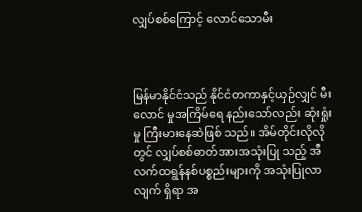လျှပ်စစ်ကြောင့် လောင်သောမီး



မြန်မာနိုင်ငံသည် နိုင်ငံတကာနှင့်ယှဉ်လျှင် မီးလောင် မှုအကြိမ်ရေ နည်းသော်လည်း ဆုံးရှုံးမှု ကြီးမားနေဆဲဖြစ် သည်။ အိမ်တိုင်းလိုလိုတွင် လျှပ်စစ်ဓာတ်အားအသုံးပြု သည့် အီလက်ထရွန်နစ်ပစ္စည်းများကို အသုံးပြုလာလျက် ရှိရာ အ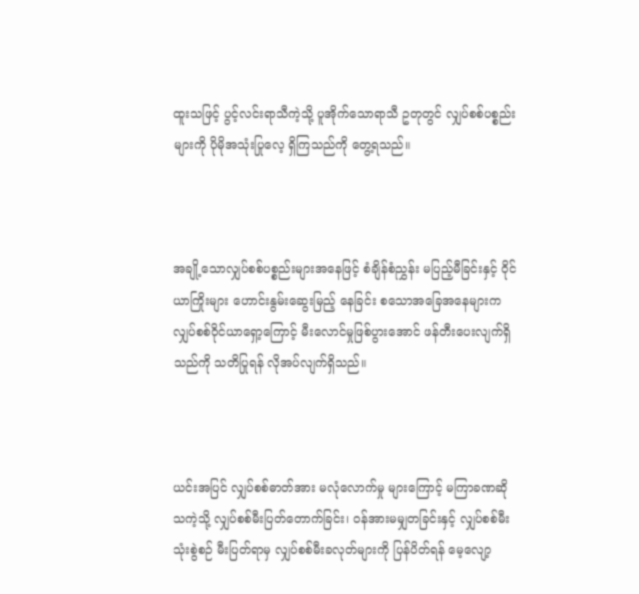ထူးသဖြင့် ပွင့်လင်းရာသီကဲ့သို့ ပူအိုက်သောရာသီ ဥတုတွင် လျှပ်စစ်ပစ္စည်းများကို ပိုမိုအသုံးပြုလေ့ ရှိကြသည်ကို တွေ့ရသည်။



အချို့သောလျှပ်စစ်ပစ္စည်းများအနေဖြင့် စံချိန်စံညွှန်း မပြည့်မီခြင်းနှင့် ဝိုင်ယာကြိုးများ ဟောင်းနွမ်းဆွေးမြည့် နေခြင်း စသောအခြေအနေများက လျှပ်စစ်ဝိုင်ယာရှော့ကြောင့် မီးလောင်မှုဖြစ်ပွားအောင် ဖန်တီးပေးလျက်ရှိ သည်ကို သတိပြုရန် လိုအပ်လျက်ရှိသည်။



ယင်းအပြင် လျှပ်စစ်ဓာတ်အား မလုံလောက်မှု များကြောင့် မကြာခဏဆိုသကဲ့သို့ လျှပ်စစ်မီးပြတ်တောက်ခြင်း၊ ဝန်အားမမျှတခြင်းနှင့် လျှပ်စစ်မီးသုံးစွဲစဉ် မီးပြတ်ရာမှ လျှပ်စစ်မီးခလုတ်များကို ပြန်ပိတ်ရန် မေ့လျော့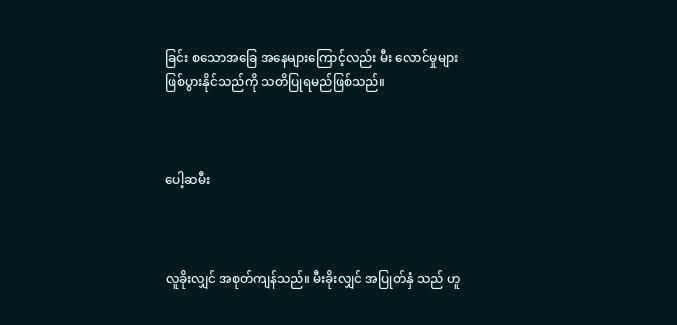ခြင်း စသောအခြေ အနေများကြောင့်လည်း မီး လောင်မှုများ ဖြစ်ပွားနိုင်သည်ကို သတိပြုရမည်ဖြစ်သည်။



ပေါ့ဆမီး



လူခိုးလျှင် အစုတ်ကျန်သည်။ မီးခိုးလျှင် အပြုတ်နှံ သည် ဟူ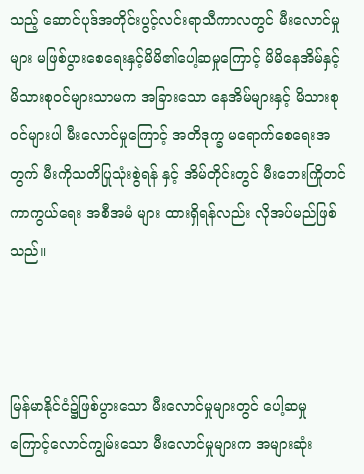သည့် ဆောင်ပုဒ်အတိုင်းပွင့်လင်းရာသီကာလတွင် မီးလောင်မှုများ မဖြစ်ပွားစေရေးနှင့်မိမိ၏ပေါ့ဆမှုကြောင့် မိမိနေအိမ်နှင့် မိသားစုဝင်များသာမက အခြားသော နေအိမ်များနှင့် မိသားစုဝင်များပါ မီးလောင်မှုကြောင့် အတိဒုက္ခ မရောက်စေရေးအတွက် မီးကိုသတိပြုသုံးစွဲရန် နှင့် အိမ်တိုင်းတွင် မီးဘေးကြိုတင်ကာကွယ်ရေး အစီအမံ များ ထားရှိရန်လည်း လိုအပ်မည်ဖြစ်သည်။



မြန်မာနိုင်ငံ၌ဖြစ်ပွားသော မီးလောင်မှုများတွင် ပေါ့ဆမှုကြောင့်လောင်ကျွမ်းသော မီးလောင်မှုများက အများဆုံး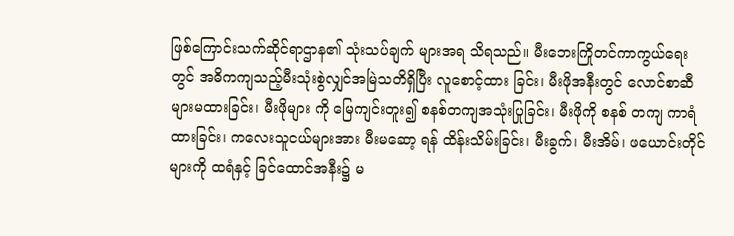ဖြစ်ကြောင်းသက်ဆိုင်ရာဌာန၏ သုံးသပ်ချက် များအရ သိရသည်။ မီးဘေးကြိုတင်ကာကွယ်ရေးတွင် အဓိကကျသည့်မီးသုံးစွဲလျှင်အမြဲသတိရှိပြီး လူစောင့်ထား ခြင်း၊ မီးဖိုအနီးတွင် လောင်စာဆီများမထားခြင်း၊ မီးဖိုများ ကို မြေကျင်းတူး၍ စနစ်တကျအသုံးပြုခြင်း၊ မီးဖိုကို စနစ် တကျ ကာရံထားခြင်း၊ ကလေးသူငယ်များအား မီးမဆော့ ရန် ထိန်းသိမ်းခြင်း၊ မီးခွက်၊ မီးအိမ်၊ ဖယောင်းတိုင်များကို ထရံနှင့် ခြင်ထောင်အနီး၌ မ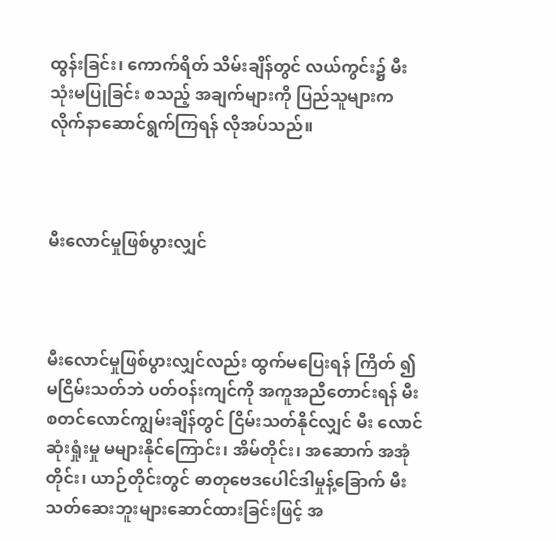ထွန်းခြင်း၊ ကောက်ရိတ် သိမ်းချိန်တွင် လယ်ကွင်း၌ မီးသုံးမပြုခြင်း စသည့် အချက်များကို ပြည်သူများက လိုက်နာဆောင်ရွက်ကြရန် လိုအပ်သည်။



မီးလောင်မှုဖြစ်ပွားလျှင်



မီးလောင်မှုဖြစ်ပွားလျှင်လည်း ထွက်မပြေးရန် ကြိတ် ၍ မငြိမ်းသတ်ဘဲ ပတ်ဝန်းကျင်ကို အကူအညီတောင်းရန် မီးစတင်လောင်ကျွမ်းချိန်တွင် ငြိမ်းသတ်နိုင်လျှင် မီး လောင်ဆုံးရှုံးမှု မများနိုင်ကြောင်း၊ အိမ်တိုင်း၊ အဆောက် အအုံတိုင်း၊ ယာဉ်တိုင်းတွင် ဓာတုဗေဒပေါင်ဒါမှုန့်ခြောက် မီးသတ်ဆေးဘူးများဆောင်ထားခြင်းဖြင့် အ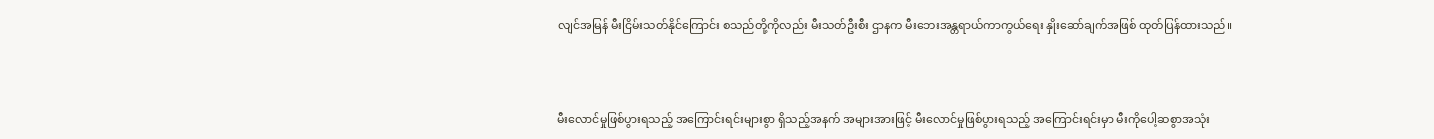လျင်အမြန် မီးငြိမ်းသတ်နိုင်ကြောင်း စသည်တို့ကိုလည်း မီးသတ်ဦးစီး ဌာနက မီးဘေးအန္တရာယ်ကာကွယ်ရေး နှိုးဆော်ချက်အဖြစ် ထုတ်ပြန်ထားသည်။



မီးလောင်မှုဖြစ်ပွားရသည့် အကြောင်းရင်းများစွာ ရှိသည့်အနက် အများအားဖြင့် မီးလောင်မှုဖြစ်ပွားရသည့် အကြောင်းရင်းမှာ မီးကိုပေါ့ဆစွာအသုံး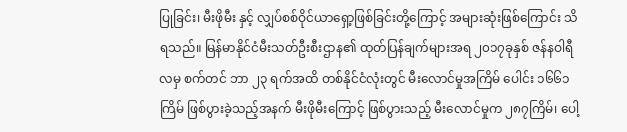ပြုခြင်း၊ မီးဖိုမီး နှင့် လျှပ်စစ်ဝိုင်ယာရှော့ဖြစ်ခြင်းတို့ကြောင့် အများဆုံးဖြစ်ကြောင်း သိရသည်။ မြန်မာနိုင်ငံမီးသတ်ဦးစီးဌာန၏ ထုတ်ပြန်ချက်များအရ ၂၀၁၇ခုနှစ် ဇန်နဝါရီလမှ စက်တင် ဘာ ၂၃ ရက်အထိ တစ်နိုင်ငံလုံးတွင် မီးလောင်မှုအကြိမ် ပေါင်း ၁၆၆၁ ကြိမ် ဖြစ်ပွားခဲ့သည့်အနက် မီးဖိုမီးကြောင့် ဖြစ်ပွားသည့် မီးလောင်မှုက ၂၈၇ကြိမ်၊ ပေါ့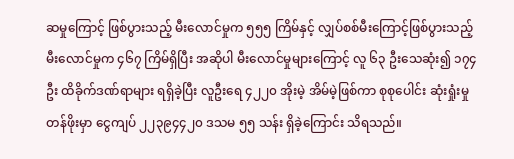ဆမှုကြောင့် ဖြစ်ပွားသည့် မီးလောင်မှုက ၅၅၅ ကြိမ်နှင့် လျှပ်စစ်မီးကြောင့်ဖြစ်ပွားသည့် မီးလောင်မှုက ၄၆၇ ကြိမ်ရှိပြီး အဆိုပါ မီးလောင်မှုများကြောင့် လူ ၆၃ ဦးသေဆုံး၍ ၁၇၄ ဦး ထိခိုက်ဒဏ်ရာများ ရရှိခဲ့ပြီး လူဦးရေ ၄၂၂၀ အိုးမဲ့ အိမ်မဲ့ဖြစ်ကာ စုစုပေါင်း ဆုံးရှုံးမှုတန်ဖိုးမှာ ငွေကျပ် ၂၂၃၉၄၄၂၀ ဒသမ ၅၅ သန်း ရှိခဲ့ကြောင်း သိရသည်။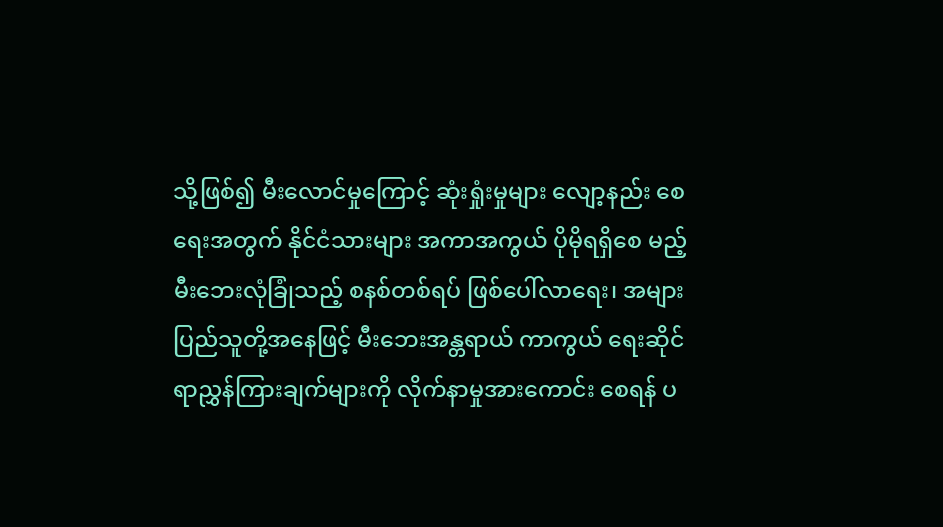သို့ဖြစ်၍ မီးလောင်မှုကြောင့် ဆုံးရှုံးမှုများ လျော့နည်း စေရေးအတွက် နိုင်ငံသားများ အကာအကွယ် ပိုမိုရရှိစေ မည့် မီးဘေးလုံခြုံသည့် စနစ်တစ်ရပ် ဖြစ်ပေါ်လာရေး၊ အများပြည်သူတို့အနေဖြင့် မီးဘေးအန္တရာယ် ကာကွယ် ရေးဆိုင်ရာညွှန်ကြားချက်များကို လိုက်နာမှုအားကောင်း စေရန် ပ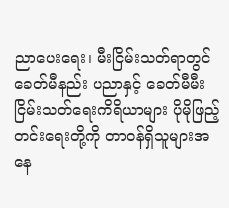ညာပေးရေး၊ မီးငြိမ်းသတ်ရာတွင် ခေတ်မီနည်း ပညာနှင့် ခေတ်မီမီးငြိမ်းသတ်ရေးကိရိယာများ ပိုမိုဖြည့် တင်းရေးတို့ကို တာဝန်ရှိသူများအနေ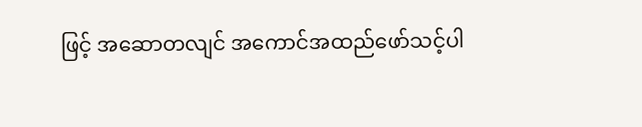ဖြင့် အဆောတလျင် အကောင်အထည်ဖော်သင့်ပါ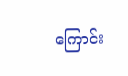ကြောင်း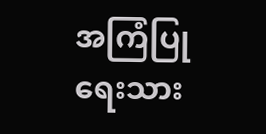အကြံပြုရေးသား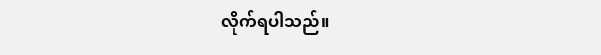လိုက်ရပါသည်။